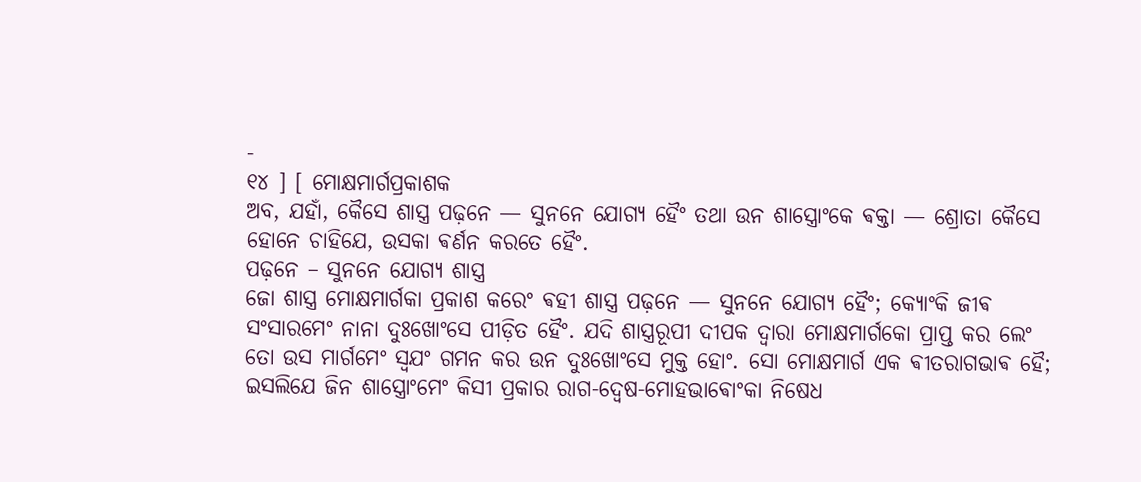-
୧୪ ] [ ମୋକ୍ଷମାର୍ଗପ୍ରକାଶକ
ଅବ, ଯହାଁ, କୈସେ ଶାସ୍ତ୍ର ପଢ଼ନେ — ସୁନନେ ଯୋଗ୍ଯ ହୈଂ ତଥା ଉନ ଶାସ୍ତ୍ରୋଂକେ ଵକ୍ତା — ଶ୍ରୋତା କୈସେ
ହୋନେ ଚାହିଯେ, ଉସକା ଵର୍ଣନ କରତେ ହୈଂ.
ପଢ଼ନେ – ସୁନନେ ଯୋଗ୍ଯ ଶାସ୍ତ୍ର
ଜୋ ଶାସ୍ତ୍ର ମୋକ୍ଷମାର୍ଗକା ପ୍ରକାଶ କରେଂ ଵହୀ ଶାସ୍ତ୍ର ପଢ଼ନେ — ସୁନନେ ଯୋଗ୍ଯ ହୈଂ; କ୍ଯୋଂକି ଜୀଵ
ସଂସାରମେଂ ନାନା ଦୁଃଖୋଂସେ ପୀଡ଼ିତ ହୈଂ. ଯଦି ଶାସ୍ତ୍ରରୂପୀ ଦୀପକ ଦ୍ଵାରା ମୋକ୍ଷମାର୍ଗକୋ ପ୍ରାପ୍ତ କର ଲେଂ
ତୋ ଉସ ମାର୍ଗମେଂ ସ୍ଵଯଂ ଗମନ କର ଉନ ଦୁଃଖୋଂସେ ମୁକ୍ତ ହୋଂ. ସୋ ମୋକ୍ଷମାର୍ଗ ଏକ ଵୀତରାଗଭାଵ ହୈ;
ଇସଲିଯେ ଜିନ ଶାସ୍ତ୍ରୋଂମେଂ କିସୀ ପ୍ରକାର ରାଗ-ଦ୍ଵେଷ-ମୋହଭାଵୋଂକା ନିଷେଧ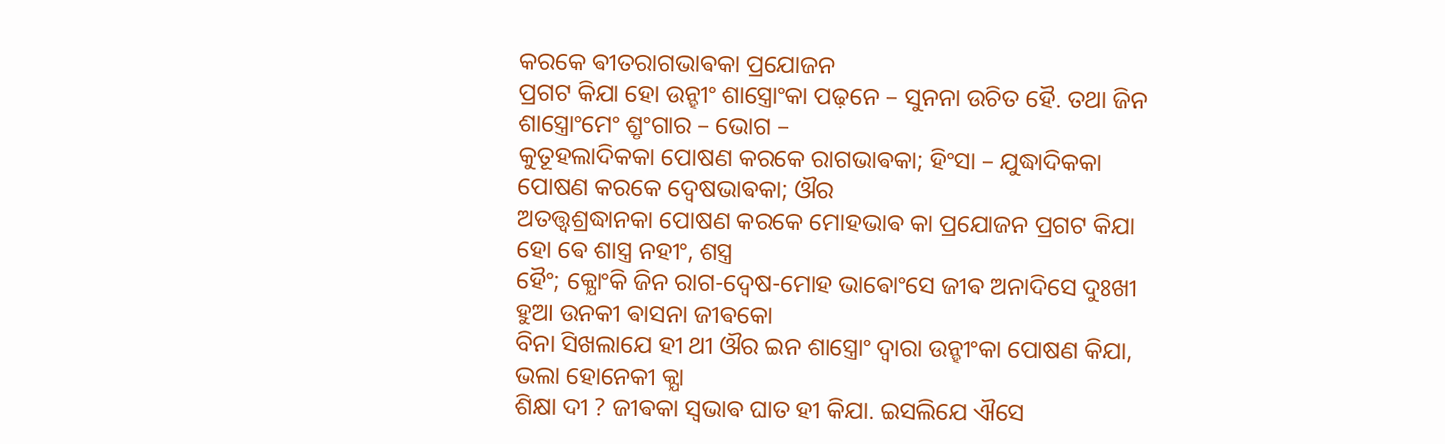କରକେ ଵୀତରାଗଭାଵକା ପ୍ରଯୋଜନ
ପ୍ରଗଟ କିଯା ହୋ ଉନ୍ହୀଂ ଶାସ୍ତ୍ରୋଂକା ପଢ଼ନେ – ସୁନନା ଉଚିତ ହୈ. ତଥା ଜିନ ଶାସ୍ତ୍ରୋଂମେଂ ଶ୍ରୃଂଗାର – ଭୋଗ –
କୁତୂହଲାଦିକକା ପୋଷଣ କରକେ ରାଗଭାଵକା; ହିଂସା – ଯୁଦ୍ଧାଦିକକା ପୋଷଣ କରକେ ଦ୍ଵେଷଭାଵକା; ଔର
ଅତତ୍ତ୍ଵଶ୍ରଦ୍ଧାନକା ପୋଷଣ କରକେ ମୋହଭାଵ କା ପ୍ରଯୋଜନ ପ୍ରଗଟ କିଯା ହୋ ଵେ ଶାସ୍ତ୍ର ନହୀଂ, ଶସ୍ତ୍ର
ହୈଂ; କ୍ଯୋଂକି ଜିନ ରାଗ-ଦ୍ଵେଷ-ମୋହ ଭାଵୋଂସେ ଜୀଵ ଅନାଦିସେ ଦୁଃଖୀ ହୁଆ ଉନକୀ ଵାସନା ଜୀଵକୋ
ବିନା ସିଖଲାଯେ ହୀ ଥୀ ଔର ଇନ ଶାସ୍ତ୍ରୋଂ ଦ୍ଵାରା ଉନ୍ହୀଂକା ପୋଷଣ କିଯା, ଭଲା ହୋନେକୀ କ୍ଯା
ଶିକ୍ଷା ଦୀ ? ଜୀଵକା ସ୍ଵଭାଵ ଘାତ ହୀ କିଯା. ଇସଲିଯେ ଐସେ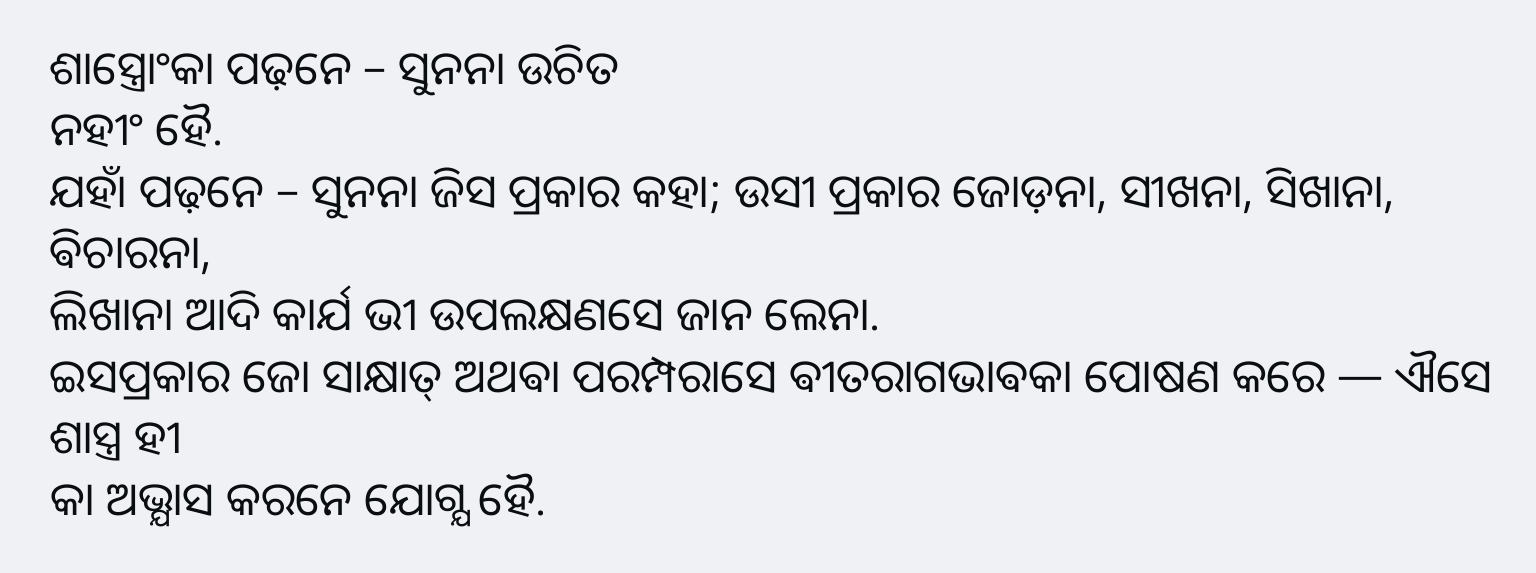ଶାସ୍ତ୍ରୋଂକା ପଢ଼ନେ – ସୁନନା ଉଚିତ
ନହୀଂ ହୈ.
ଯହାଁ ପଢ଼ନେ – ସୁନନା ଜିସ ପ୍ରକାର କହା; ଉସୀ ପ୍ରକାର ଜୋଡ଼ନା, ସୀଖନା, ସିଖାନା, ଵିଚାରନା,
ଲିଖାନା ଆଦି କାର୍ଯ ଭୀ ଉପଲକ୍ଷଣସେ ଜାନ ଲେନା.
ଇସପ୍ରକାର ଜୋ ସାକ୍ଷାତ୍ ଅଥଵା ପରମ୍ପରାସେ ଵୀତରାଗଭାଵକା ପୋଷଣ କରେ — ଐସେ ଶାସ୍ତ୍ର ହୀ
କା ଅଭ୍ଯାସ କରନେ ଯୋଗ୍ଯ ହୈ.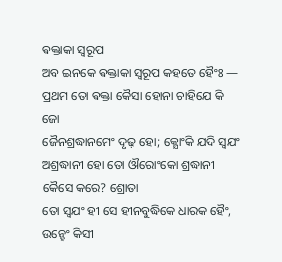ଵକ୍ତାକା ସ୍ଵରୂପ
ଅବ ଇନକେ ଵକ୍ତାକା ସ୍ଵରୂପ କହତେ ହୈଂଃ — ପ୍ରଥମ ତୋ ଵକ୍ତା କୈସା ହୋନା ଚାହିଯେ କି ଜୋ
ଜୈନଶ୍ରଦ୍ଧାନମେଂ ଦୃଢ଼ ହୋ; କ୍ଯୋଂକି ଯଦି ସ୍ଵଯଂ ଅଶ୍ରଦ୍ଧାନୀ ହୋ ତୋ ଔରୋଂକୋ ଶ୍ରଦ୍ଧାନୀ କୈସେ କରେ? ଶ୍ରୋତା
ତୋ ସ୍ଵଯଂ ହୀ ସେ ହୀନବୁଦ୍ଧିକେ ଧାରକ ହୈଂ, ଉନ୍ହେଂ କିସୀ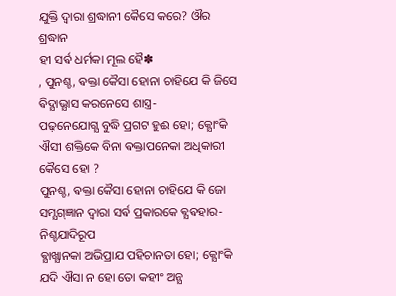ଯୁକ୍ତି ଦ୍ଵାରା ଶ୍ରଦ୍ଧାନୀ କୈସେ କରେ? ଔର ଶ୍ରଦ୍ଧାନ
ହୀ ସର୍ଵ ଧର୍ମକା ମୂଲ ହୈ✽
, ପୁନଶ୍ଚ, ଵକ୍ତା କୈସା ହୋନା ଚାହିଯେ କି ଜିସେ ଵିଦ୍ଯାଭ୍ଯାସ କରନେସେ ଶାସ୍ତ୍ର-
ପଢ଼ନେଯୋଗ୍ଯ ବୁଦ୍ଧି ପ୍ରଗଟ ହୁଈ ହୋ; କ୍ଯୋଂକି ଐସୀ ଶକ୍ତିକେ ବିନା ଵକ୍ତାପନେକା ଅଧିକାରୀ କୈସେ ହୋ ?
ପୁନଶ୍ଚ, ଵକ୍ତା କୈସା ହୋନା ଚାହିଯେ କି ଜୋ ସମ୍ଯଗ୍ଜ୍ଞାନ ଦ୍ଵାରା ସର୍ଵ ପ୍ରକାରକେ ଵ୍ଯଵହାର-ନିଶ୍ଚଯାଦିରୂପ
ଵ୍ଯାଖ୍ଯାନକା ଅଭିପ୍ରାଯ ପହିଚାନତା ହୋ; କ୍ଯୋଂକି ଯଦି ଐସା ନ ହୋ ତୋ କହୀଂ ଅନ୍ଯ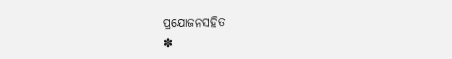ପ୍ରଯୋଜନସହିତ
✽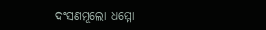ଦଂସଣମୂଲୋ ଧମ୍ମୋ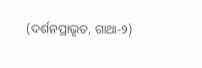(ଦର୍ଶନପ୍ରାଭୃତ, ଗାଥା-୨)